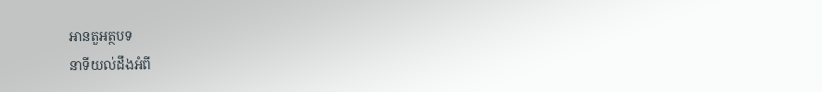អានតួអត្ថបទ
នាទីយល់ដឹងអំពី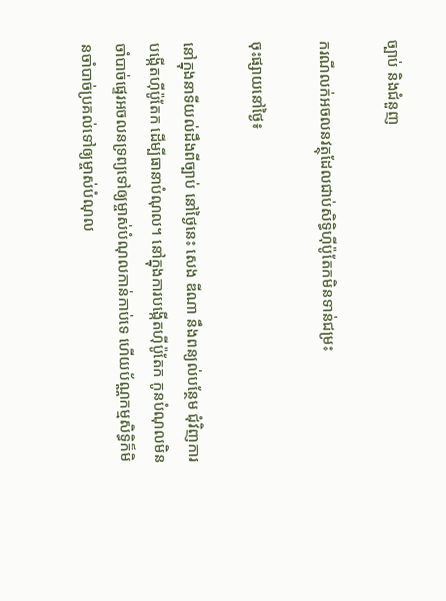ច្បាប់ និងជំនួញ

ករណីលក់អចលនវត្ថុដែលជាប់សិទ្ធិហ៊ីប៉ូតែកមិនទាន់ជម្រះ

ចុះផ្សាយនៅថ្ងៃ៖

នៅក្នុងនាទីយល់ដឹងពីច្បាប់ នៅថ្ងៃនេះ សេង ឌីណា នឹងពន្យល់បន្ថែម ជុំវិញការបង្កើតហ៊ីប៉ូតែក ដើម្បីធានាបំណុល។ នៅក្នុងការបង្កើតហ៊ីប៉ូតែក កូនបំណុលមិនចាំបាច់ផ្ទេរអចលនទ្រព្យទៅឲ្យម្ចាស់បំណុលកាន់កាប់ទេ ហើយប័ណ្ណកម្មសិទ្ធិក៏មិនចាំបាច់ប្រគល់ទៅឲ្យម្ចាស់បំណុល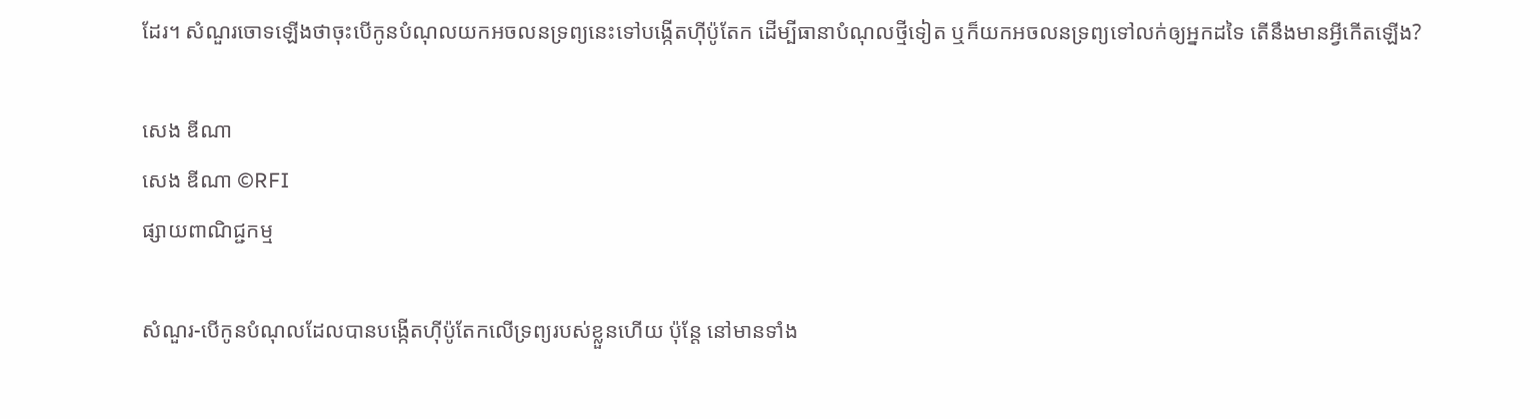ដែរ។ សំណួរចោទឡើងថាចុះបើកូនបំណុលយកអចលនទ្រព្យនេះទៅបង្កើតហ៊ីប៉ូតែក ដើម្បីធានាបំណុលថ្មីទៀត ឬក៏យកអចលនទ្រព្យទៅលក់ឲ្យអ្នកដទៃ តើនឹងមានអ្វីកើតឡើង?

សេង ឌីណា
សេង ឌីណា ©RFI
ផ្សាយពាណិជ្ជកម្ម

សំណួរ-បើកូនបំណុលដែលបានបង្កើតហ៊ីប៉ូតែកលើទ្រព្យរបស់ខ្លួនហើយ ប៉ុន្តែ នៅមានទាំង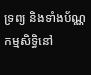ទ្រព្យ និងទាំងប័ណ្ណកម្មសិទ្ធិនៅ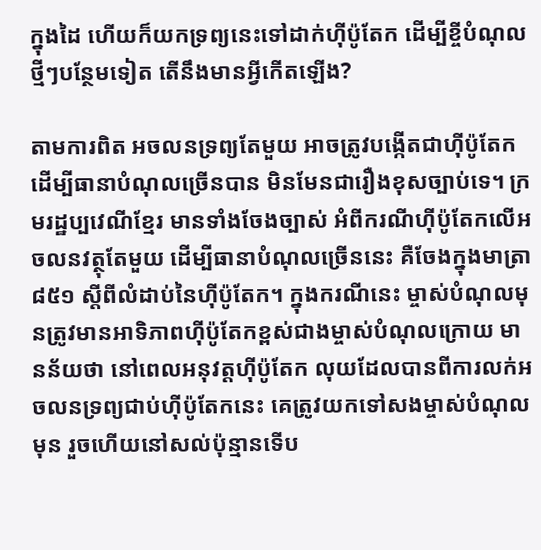ក្នុងដៃ ហើយក៏យកទ្រព្យនេះទៅដាក់ហ៊ីប៉ូតែក ដើម្បីខ្ចីបំណុលថ្មីៗបន្ថែមទៀត តើនឹងមានអ្វីកើតឡើង?

តាមការពិត អចលនទ្រព្យតែមួយ អាចត្រូវបង្កើតជាហ៊ីប៉ូតែក ដើម្បីធានាបំណុលច្រើនបាន មិនមែនជារឿងខុសច្បាប់ទេ។ ក្រមរដ្ឋប្បវេណីខ្មែរ មានទាំងចែងច្បាស់ អំពីករណីហ៊ីប៉ូតែកលើអចលនវត្ថុតែមួយ ដើម្បីធានាបំណុលច្រើននេះ គឺចែងក្នុងមាត្រា ៨៥១ ស្តីពីលំដាប់នៃហ៊ីប៉ូតែក។ ក្នុងករណីនេះ ម្ចាស់បំណុលមុនត្រូវមានអាទិភាពហ៊ីប៉ូតែកខ្ពស់ជាងម្ចាស់បំណុលក្រោយ មានន័យថា នៅពេលអនុវត្តហ៊ីប៉ូតែក លុយដែលបានពីការលក់អចលនទ្រព្យជាប់ហ៊ីប៉ូតែកនេះ គេត្រូវយកទៅសងម្ចាស់បំណុលមុន រួចហើយនៅសល់ប៉ុន្មានទើប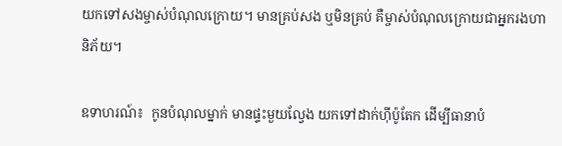យកទៅសងម្ចាស់បំណុលក្រោយ។ មានគ្រប់សង ឬមិនគ្រប់ គឺម្ចាស់បំណុលក្រោយជាអ្នករងហានិភ័យ។

ឧទាហរណ៍៖  កូនបំណុលម្នាក់ មានផ្ទះមួយល្វែង យកទៅដាក់ហ៊ីប៉ូតែក ដើម្បីធានាបំ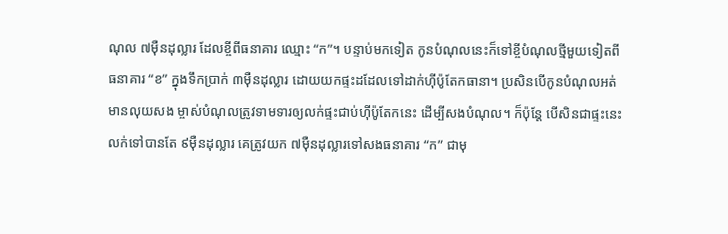ណុល ៧ម៉ឺនដុល្លារ ដែលខ្ចីពីធនាគារ ឈ្មោះ “ក”។ បន្ទាប់មកទៀត កូនបំណុលនេះក៏ទៅខ្ចីបំណុលថ្មីមួយទៀតពីធនាគារ “ខ” ក្នុងទឹកប្រាក់ ៣ម៉ឺនដុល្លារ ដោយយកផ្ទះដដែលទៅដាក់ហ៊ីប៉ូតែកធានា។ ប្រសិនបើកូនបំណុលអត់មានលុយសង ម្ចាស់បំណុលត្រូវទាមទារឲ្យលក់ផ្ទះជាប់ហ៊ីប៉ូតែកនេះ ដើម្បីសងបំណុល។ ក៏ប៉ុន្តែ បើសិនជាផ្ទះនេះលក់ទៅបានតែ ៩ម៉ឺនដុល្លារ គេត្រូវយក ៧ម៉ឺនដុល្លារទៅសងធនាគារ “ក” ជាមុ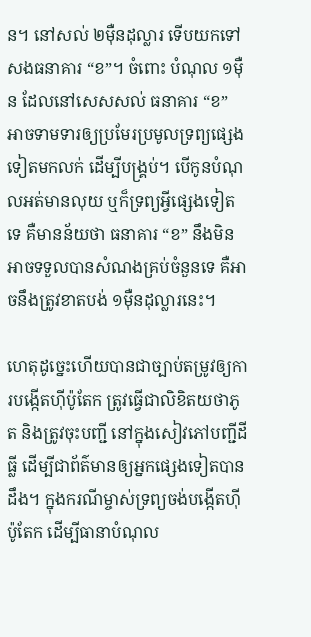ន។ នៅសល់ ២ម៉ឺនដុល្លារ ទើបយកទៅសងធនាគារ “ខ”។ ចំពោះ បំណុល ១ម៉ឺន ដែលនៅសេសសល់ ធនាគារ “ខ” អាចទាមទារឲ្យប្រមែរប្រមូលទ្រព្យផ្សេងទៀតមកលក់ ដើម្បីបង្រ្គប់។ បើកូនបំណុលអត់មានលុយ ឬក៏ទ្រព្យអ្វីផ្សេងទៀតទេ គឺមានន័យថា ធនាគារ “ខ” នឹងមិនអាចទទួលបានសំណងគ្រប់ចំនួនទេ គឺអាចនឹងត្រូវខាតបង់ ១ម៉ឺនដុល្លារនេះ។

ហេតុដូច្នេះហើយបានជាច្បាប់តម្រូវឲ្យការបង្កើតហ៊ីប៉ូតែក ត្រូវធ្វើជាលិខិតយថាភូត និងត្រូវចុះបញ្ជី នៅក្នុងសៀវភៅបញ្ជីដីធ្លី ដើម្បីជាព័ត៌មានឲ្យអ្នកផ្សេងទៀតបានដឹង។ ក្នុងករណីម្ចាស់ទ្រព្យចង់បង្កើតហ៊ីប៉ូតែក ដើម្បីធានាបំណុល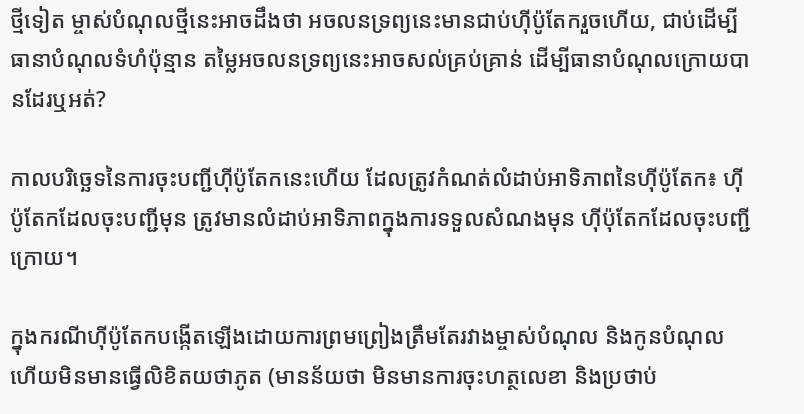ថ្មីទៀត ម្ចាស់បំណុលថ្មីនេះអាចដឹងថា អចលនទ្រព្យនេះមានជាប់ហ៊ីប៉ូតែករួចហើយ, ជាប់ដើម្បីធានាបំណុលទំហំប៉ុន្មាន តម្លៃអចលនទ្រព្យនេះអាចសល់គ្រប់គ្រាន់ ដើម្បីធានាបំណុលក្រោយបានដែរឬអត់?

កាលបរិច្ឆេទនៃការចុះបញ្ជីហ៊ីប៉ូតែកនេះហើយ ដែលត្រូវកំណត់លំដាប់អាទិភាពនៃហ៊ីប៉ូតែក៖ ហ៊ីប៉ូតែកដែលចុះបញ្ជីមុន ត្រូវមានលំដាប់អាទិភាពក្នុងការទទួលសំណងមុន ហ៊ីប៉ុតែកដែលចុះបញ្ជីក្រោយ។

ក្នុងករណីហ៊ីប៉ូតែកបង្កើតឡើងដោយការព្រមព្រៀងត្រឹមតែរវាងម្ចាស់បំណុល និងកូនបំណុល ហើយមិនមានធ្វើលិខិតយថាភូត (មានន័យថា មិនមានការចុះហត្ថលេខា និងប្រថាប់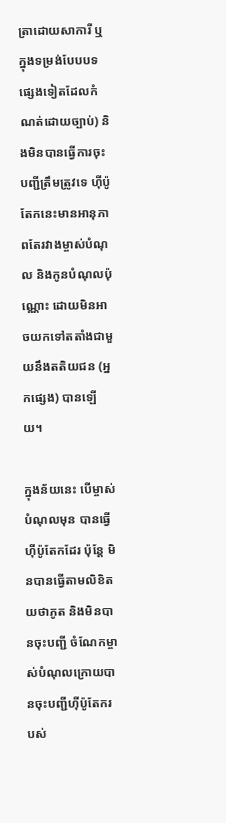ត្រាដោយសាការី ឬក្នុងទម្រង់បែបបទផ្សេងទៀតដែលកំណត់ដោយច្បាប់) និងមិនបានធ្វើការចុះបញ្ជីត្រឹមត្រូវទេ ហ៊ីប៉ូតែកនេះមានអានុភាពតែរវាងម្ចាស់បំណុល និងកូនបំណុលប៉ុណ្ណោះ ដោយមិនអាចយកទៅតតាំងជាមួយនឹងតតិយជន (អ្នកផ្សេង) បានឡើយ។

ក្នុងន័យនេះ បើម្ចាស់បំណុលមុន បានធ្វើហ៊ីប៉ូតែកដែរ ប៉ុន្តែ មិនបានធ្វើតាមលិខិតយថាភូត និងមិនបានចុះបញ្ជី ចំណែកម្ចាស់បំណុលក្រោយបានចុះបញ្ជីហ៊ីប៉ូតែករបស់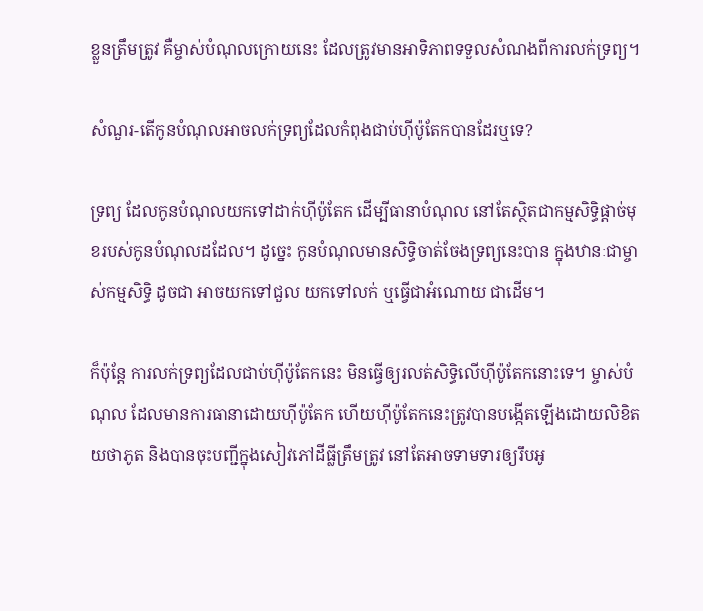ខ្លួនត្រឹមត្រូវ គឺម្ចាស់បំណុលក្រោយនេះ ដែលត្រូវមានអាទិភាពទទួលសំណងពីការលក់ទ្រព្យ។

សំណួរ-តើកូនបំណុលអាចលក់ទ្រព្យដែលកំពុងជាប់ហ៊ីប៉ូតែកបានដែរឬទេ?

ទ្រព្យ ដែលកូនបំណុលយកទៅដាក់ហ៊ីប៉ូតែក ដើម្បីធានាបំណុល នៅតែស្ថិតជាកម្មសិទ្ធិផ្តាច់មុខរបស់កូនបំណុលដដែល។ ដូច្នេះ កូនបំណុលមានសិទ្ធិចាត់ចែងទ្រព្យនេះបាន ក្នុងឋានៈជាម្ចាស់កម្មសិទ្ធិ ដូចជា អាចយកទៅជួល យកទៅលក់ ឬធ្វើជាអំណោយ ជាដើម។

ក៏ប៉ុន្តែ ការលក់ទ្រព្យដែលជាប់ហ៊ីប៉ូតែកនេះ មិនធ្វើឲ្យរលត់សិទ្ធិលើហ៊ីប៉ូតែកនោះទេ។ ម្ចាស់បំណុល ដែលមានការធានាដោយហ៊ីប៉ូតែក ហើយហ៊ីប៉ូតែកនេះត្រូវបានបង្កើតឡើងដោយលិខិតយថាភូត និងបានចុះបញ្ជីក្នុងសៀវភៅដីធ្លីត្រឹមត្រូវ នៅតែអាចទាមទារឲ្យរឹបអូ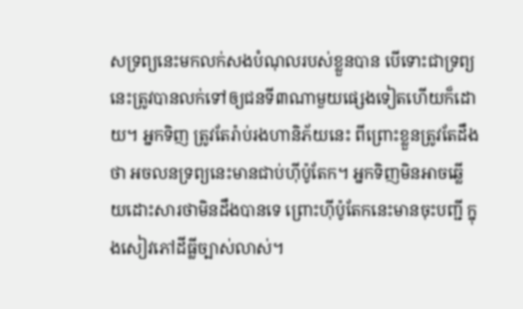សទ្រព្យនេះមកលក់សងបំណុលរបស់ខ្លួនបាន បើទោះជាទ្រព្យនេះត្រូវបានលក់ទៅឲ្យជនទី៣ណាមួយផ្សេងទៀតហើយក៏ដោយ។ អ្នកទិញ ត្រូវតែរ៉ាប់រងហានិភ័យនេះ ពីព្រោះខ្លួនត្រូវតែដឹងថា អចលនទ្រព្យនេះមានជាប់ហ៊ីប៉ូតែក។ អ្នកទិញមិនអាចឆ្លើយដោះសារថាមិនដឹងបានទេ ព្រោះហ៊ីប៉ូតែកនេះមានចុះបញ្ជី ក្នុងសៀវភៅដីធ្លីច្បាស់លាស់។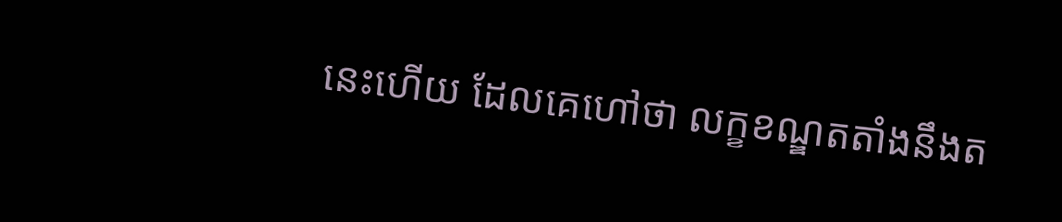នេះហើយ ដែលគេហៅថា លក្ខខណ្ឌតតាំងនឹងត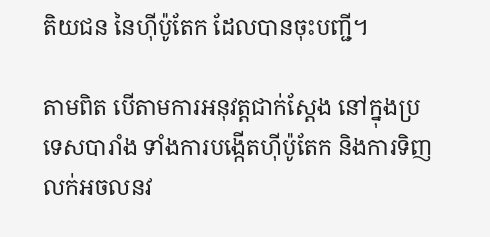តិយជន នៃហ៊ីប៉ូតែក ដែលបានចុះបញ្ជី។

តាមពិត បើតាមការអនុវត្តជាក់ស្តែង នៅក្នុងប្រទេសបារាំង ទាំងការបង្កើតហ៊ីប៉ូតែក និងការទិញលក់អចលនវ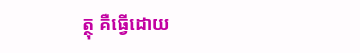ត្ថុ គឺធ្វើដោយ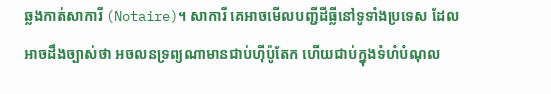ឆ្លងកាត់សាការី (Notaire)។ សាការី គេអាចមើលបញ្ជីដីធ្លីនៅទូទាំងប្រទេស ដែលអាចដឹងច្បាស់ថា អចលនទ្រព្យណាមានជាប់ហ៊ីប៉ូតែក ហើយជាប់ក្នុងទំហំបំណុល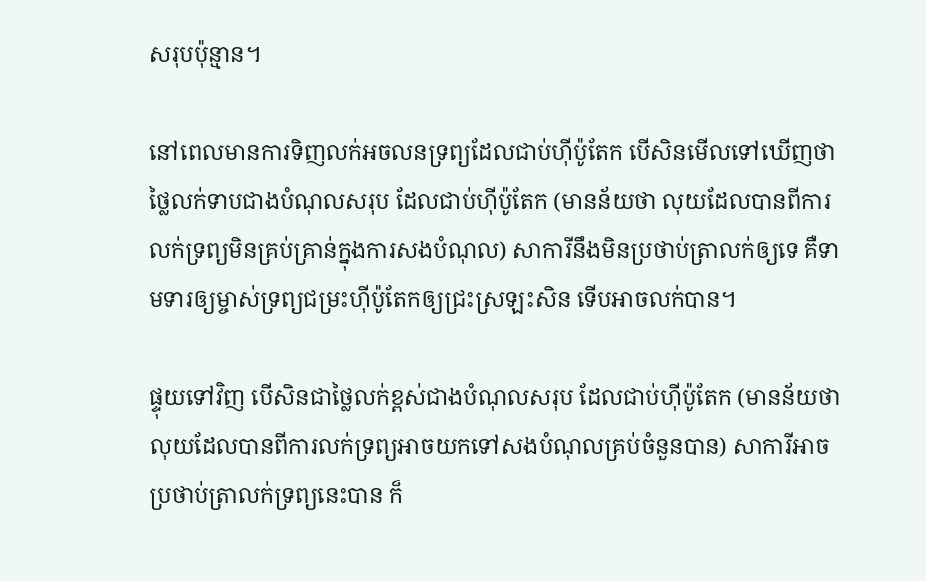សរុបប៉ុន្មាន។

នៅពេលមានការទិញលក់អចលនទ្រព្យដែលជាប់ហ៊ីប៉ូតែក បើសិនមើលទៅឃើញថា ថ្លៃលក់ទាបជាងបំណុលសរុប ដែលជាប់ហ៊ីប៉ូតែក (មានន័យថា លុយដែលបានពីការលក់ទ្រព្យមិនគ្រប់គ្រាន់ក្នុងការសងបំណុល) សាការីនឹងមិនប្រថាប់ត្រាលក់ឲ្យទេ គឺទាមទារឲ្យម្ចាស់ទ្រព្យជម្រះហ៊ីប៉ូតែកឲ្យជ្រះស្រឡះសិន ទើបអាចលក់បាន។

ផ្ទុយទៅវិញ បើសិនជាថ្លៃលក់ខ្ពស់ជាងបំណុលសរុប ដែលជាប់ហ៊ីប៉ូតែក (មានន័យថា លុយដែលបានពីការលក់ទ្រព្យអាចយកទៅសងបំណុលគ្រប់ចំនួនបាន) សាការីអាចប្រថាប់ត្រាលក់ទ្រព្យនេះបាន ក៏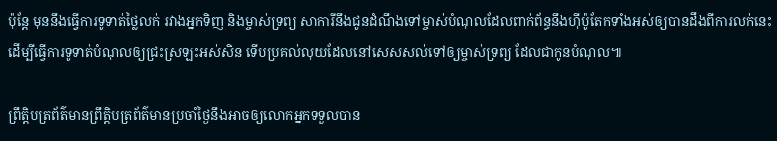ប៉ុន្តែ មុននឹងធ្វើការទូទាត់ថ្លៃលក់ រវាងអ្នកទិញ និងម្ចាស់ទ្រព្យ សាការីនឹងជូនដំណឹងទៅម្ចាស់បំណុលដែលពាក់ព័ន្ធនឹងហ៊ីប៉ូតែកទាំងអស់ឲ្យបានដឹងពីការលក់នេះ ដើម្បីធ្វើការទូទាត់បំណុលឲ្យជ្រះស្រឡះអស់សិន ទើបប្រគល់លុយដែលនៅសេសសល់ទៅឲ្យម្ចាស់ទ្រព្យ ដែលជាកូនបំណុល៕

ព្រឹត្តិបត្រព័ត៌មានព្រឹត្តិបត្រព័ត៌មានប្រចាំថ្ងៃនឹងអាចឲ្យលោកអ្នកទទួលបាន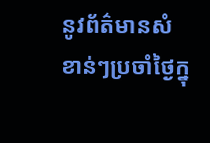នូវព័ត៌មានសំខាន់ៗប្រចាំថ្ងៃក្នុ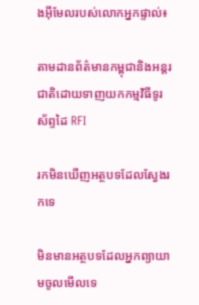ងអ៊ីមែលរបស់លោកអ្នកផ្ទាល់៖

តាមដានព័ត៌មានកម្ពុជានិងអន្តរជាតិដោយទាញយកកម្មវិធីទូរស័ព្ទដៃ RFI

រកមិនឃើញអត្ថបទដែលស្វែងរកទេ

មិនមានអត្ថបទដែលអ្នកព្យាយាមចូលមើលទេ